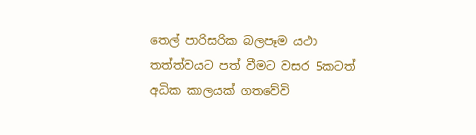තෙල් පාරිසරික බලපෑම යථා තත්ත්වයට පත් වීමට වසර 5කටත් අධික කාලයක් ගතවේවි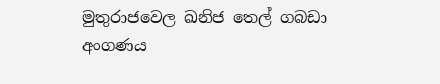මුතුරාජවෙල ඛනිජ තෙල් ගබඩා අංගණය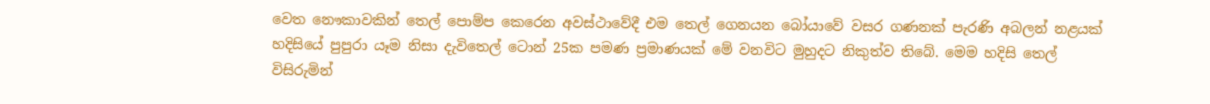වෙත නෞකාවකින් තෙල් පොම්ප කෙරෙන අවස්ථාවේදී එම තෙල් ගෙනයන බෝයාවේ වසර ගණනක් පැරණි අබලන් නළයක් හදිසියේ පුපුරා යෑම නිසා දැවිතෙල් ටොන් 25ක පමණ ප්‍රමාණයක් මේ වනවිට මුහුදට නිකුත්ව තිබේ. මෙම හදිසි තෙල් විසිරුමින්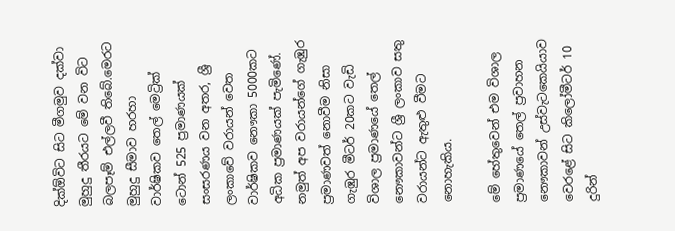දික්ඕවිට සිට මීගමුව දක්වා මුහුදු තීරයට මේ වන විට බලපෑම් එල්ලවී තිබේ.මෙරට මුහුදු සීමාව හරහා වාර්ෂිකව තෙල් මෙට්‍රික් ටොන් 525 ප්‍රමාණයක් සංසරණය වන අතර, ශ්‍රී ලංකාවේ වරායන් වෙත වාර්ෂිකව නෞකා 5000කට අධික ප්‍රමාණයක් පැමිණේ. නමුත් අප වරායන්ගේ ගැඹුර ප්‍රමාණවත් නොවීම නිසා ගැඹුර මීටර් 20කට වැඩි විශාල ප්‍රමාණයේ තෙල් නෞකාවන්ට ශ්‍රී ලංකාව සතු වරායන්ට ඇතුළු වීමට නොහැකිය.

මේ හේතුවෙන් එම විශාල ප්‍රමාණයේ තෙල් ප්‍රවාහන නෞකාවන් උස්වැටකෙයියාව වෙරළේ සිට කිලෝමීටර් 10 දුරින්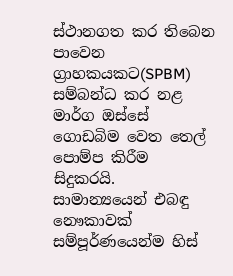ස්ථානගත කර තිබෙන පාවෙන ග්‍රාහකයකට(SPBM) සම්බන්ධ කර නළ මාර්ග ඔස්සේ ගොඩබිම වෙත තෙල් පොම්ප කිරීම සිදුකරයි. සාමාන්‍යයෙන් එබඳු නෞකාවක් සම්පූර්ණයෙන්ම හිස්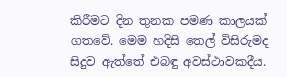කිරීමට දින තුනක පමණ කාලයක් ගතවේ. මෙම හදිසි තෙල් විසිරුමද සිදුව ඇත්තේ එබඳු අවස්ථාවකදීය.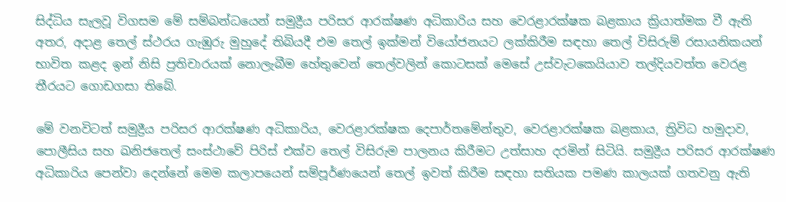සිද්ධිය සැලවූ විගසම මේ සම්බන්ධයෙන් සමුද්‍රීය පරිසර ආරක්ෂණ අධිකාරිය සහ වෙරළාරක්ෂක බළකාය ක්‍රියාත්මක වී ඇති අතර, අදාළ තෙල් ස්ථරය ගැඹුරු මුහුදේ තිබියදී එම තෙල් ඉක්මන් වියෝජනයට ලක්කිරීම සඳහා තෙල් විසිරුම් රසායනිකයන් භාවිත කළද ඉන් නිසි ප්‍රතිචාරයක් නොලැබීම හේතුවෙන් තෙල්වලින් කොටසක් මෙසේ උස්වැටකෙයියාව තල්දියවත්ත වෙරළ තීරයට ගොඩගසා තිබේ.

මේ වනවිටත් සමුද්‍රීය පරිසර ආරක්ෂණ අධිකාරිය, වෙරළාරක්ෂක දෙපාර්තමේන්තුව, වෙරළාරක්ෂක බළකාය, ත්‍රිවිධ හමුදාව, පොලීසිය සහ ඛනිජතෙල් සංස්ථාවේ පිරිස් එක්ව තෙල් විසිරුම පාලනය කිරීමට උත්සාහ දරමින් සිටියි. සමුද්‍රීය පරිසර ආරක්ෂණ අධිකාරිය පෙන්වා දෙන්නේ මෙම කලාපයෙන් සම්පූර්ණයෙන් තෙල් ඉවත් කිරීම සඳහා සතියක පමණ කාලයක් ගතවනු ඇති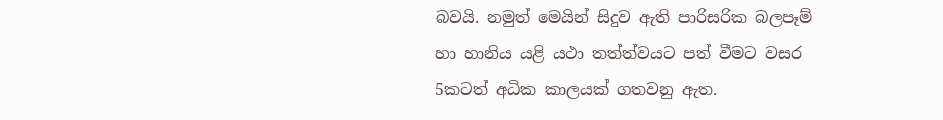බවයි. නමුත් මෙයින් සිදුව ඇති පාරිසරික බලපෑම් හා හානිය යළි යථා තත්ත්වයට පත් වීමට වසර 5කටත් අධික කාලයක් ගතවනු ඇත.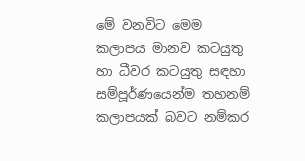මේ වනවිට මෙම කලාපය මානව කටයුතු හා ධීවර කටයුතු සඳහා සම්පූර්ණයෙන්ම තහනම් කලාපයක් බවට නම්කර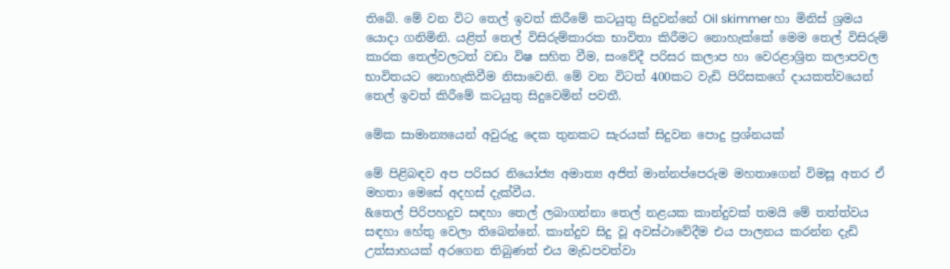තිබේ. මේ වන විට තෙල් ඉවත් කිරීමේ කටයුතු සිදුවන්නේ Oil skimmer හා මිනිස් ශ්‍රමය යොදා ගනිමිනි. යළිත් තෙල් විසිරුම්කාරක භාවිතා කිරීමට නොහැක්කේ මෙම තෙල් විසිරුම් කාරක තෙල්වලටත් වඩා විෂ සහිත වීම, සංවේදී පරිසර කලාප හා වෙරළාශ්‍රිත කලාපවල භාවිතයට නොහැකිවීම නිසාවෙනි. මේ වන විටත් 400කට වැඩි පිරිසකගේ දායකත්වයෙන් තෙල් ඉවත් කිරීමේ කටයුතු සිදුවෙමින් පවතී.

මේක සාමාන්‍යයෙන් අවුරුදු දෙක තුනකට සැරයක් සිදුවන පොදු ප්‍රශ්නයක්

මේ පිළිබඳව අප පරිසර නියෝජ්‍ය අමාත්‍ය අජිත් මාන්නප්පෙරුම මහතාගෙන් විමසූ අතර ඒ මහතා මෙසේ අදහස් දැක්වීය.
&තෙල් පිරිපහදුව සඳහා තෙල් ලබාගන්නා තෙල් නළයක කාන්දුවක් තමයි මේ තත්ත්වය සඳහා හේතු වෙලා තිබෙන්නේ. කාන්දුව සිදු වූ අවස්ථාවේදීම එය පාලනය කරන්න දැඩි උත්සාහයක් අරගෙන තිබුණත් එය මැඩපවත්වා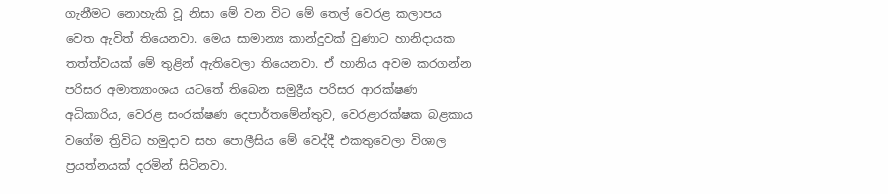ගැනීමට නොහැකි වූ නිසා මේ වන විට මේ තෙල් වෙරළ කලාපය වෙත ඇවිත් තියෙනවා. මෙය සාමාන්‍ය කාන්දුවක් වුණාට හානිදායක තත්ත්වයක් මේ තුළින් ඇතිවෙලා තියෙනවා. ඒ හානිය අවම කරගන්න පරිසර අමාත්‍යාංශය යටතේ තිබෙන සමුද්‍රීය පරිසර ආරක්ෂණ අධිකාරිය, වෙරළ සංරක්ෂණ දෙපාර්තමේන්තුව, වෙරළාරක්ෂක බළකාය වගේම ත්‍රිවිධ හමුදාව සහ පොලීසිය මේ වෙද්දී එකතුවෙලා විශාල ප්‍රයත්නයක් දරමින් සිටිනවා.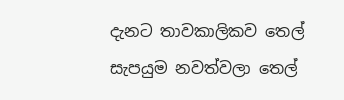දැනට තාවකාලිකව තෙල් සැපයුම නවත්වලා තෙල්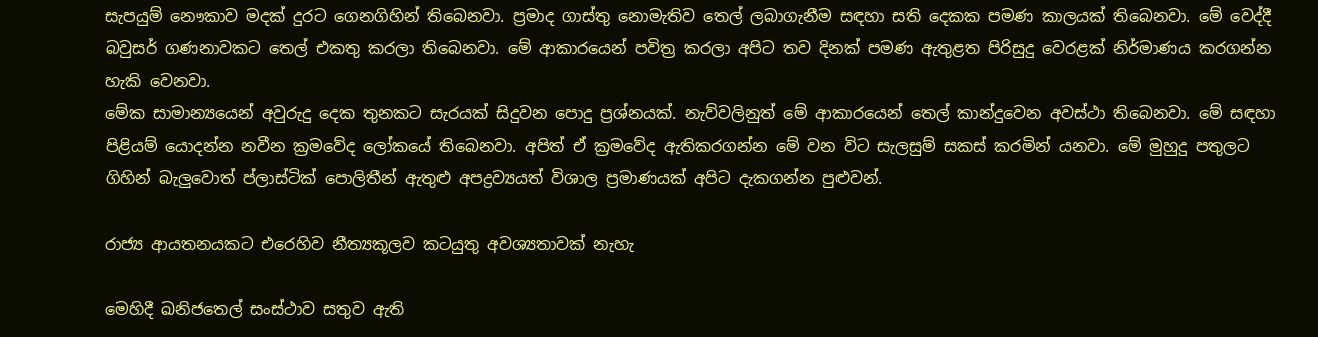සැපයුම් නෞකාව මදක් දුරට ගෙනගිහින් තිබෙනවා. ප්‍රමාද ගාස්තු නොමැතිව තෙල් ලබාගැනීම සඳහා සති දෙකක පමණ කාලයක් තිබෙනවා. මේ වෙද්දී බවුසර් ගණනාවකට තෙල් එකතු කරලා තිබෙනවා. මේ ආකාරයෙන් පවිත්‍ර කරලා අපිට තව දිනක් පමණ ඇතුළත පිරිසුදු වෙරළක් නිර්මාණය කරගන්න හැකි වෙනවා.
මේක සාමාන්‍යයෙන් අවුරුදු දෙක තුනකට සැරයක් සිදුවන පොදු ප්‍රශ්නයක්. නැව්වලිනුත් මේ ආකාරයෙන් තෙල් කාන්දුවෙන අවස්ථා තිබෙනවා. මේ සඳහා පිළියම් යොදන්න නවීන ක්‍රමවේද ලෝකයේ තිබෙනවා. අපිත් ඒ ක්‍රමවේද ඇතිකරගන්න මේ වන විට සැලසුම් සකස් කරමින් යනවා. මේ මුහුදු පතුලට ගිහින් බැලුවොත් ප්ලාස්ටික් පොලිතීන් ඇතුළු අපද්‍රව්‍යයත් විශාල ප්‍රමාණයක් අපිට දැකගන්න පුළුවන්.

රාජ්‍ය ආයතනයකට එරෙහිව නීත්‍යකූලව කටයුතු අවශ්‍යතාවක් නැහැ

මෙහිදී ඛනිජතෙල් සංස්ථාව සතුව ඇති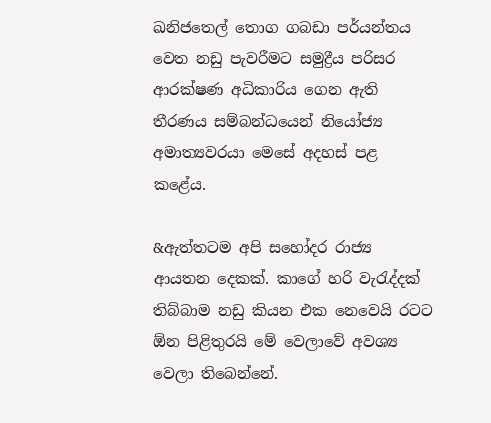ඛනිජතෙල් තොග ගබඩා පර්යන්තය වෙත නඩු පැවරීමට සමුද්‍රීය පරිසර ආරක්ෂණ අධිකාරිය ගෙන ඇති තීරණය සම්බන්ධයෙන් නියෝජ්‍ය අමාත්‍යවරයා මෙසේ අදහස් පළ කළේය.

&ඇත්තටම අපි සහෝදර රාජ්‍ය ආයතන දෙකක්. කාගේ හරි වැරැද්දක් තිබ්බාම නඩු කියන එක නෙවෙයි රටට ඕන පිළිතුරයි මේ වෙලාවේ අවශ්‍ය වෙලා තිබෙන්නේ.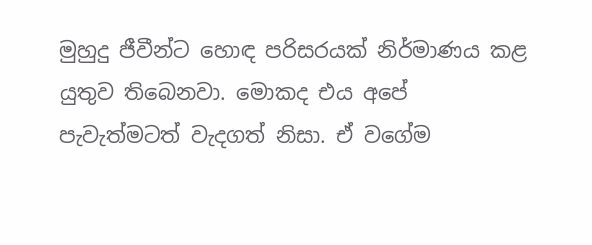මුහුදු ජීවීන්ට හොඳ පරිසරයක් නිර්මාණය කළ යුතුව තිබෙනවා. මොකද එය අපේ පැවැත්මටත් වැදගත් නිසා. ඒ වගේම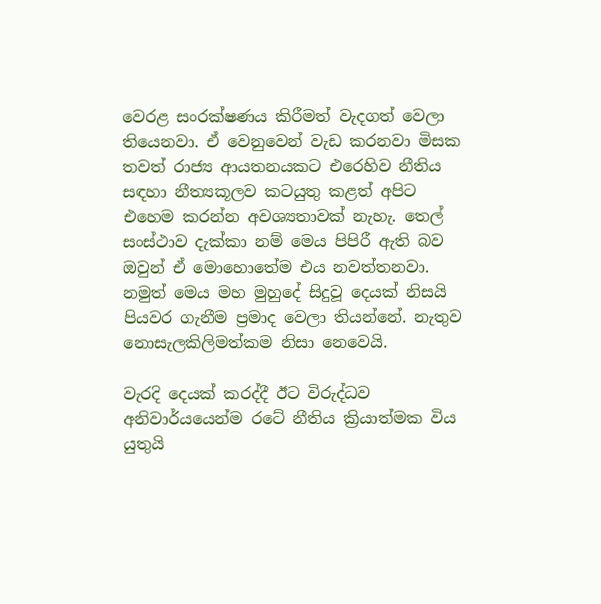වෙරළ සංරක්ෂණය කිරීමත් වැදගත් වෙලා තියෙනවා. ඒ වෙනුවෙන් වැඩ කරනවා මිසක තවත් රාජ්‍ය ආයතනයකට එරෙහිව නීතිය සඳහා නීත්‍යකූලව කටයුතු කළත් අපිට එහෙම කරන්න අවශ්‍යතාවක් නැහැ. තෙල්  සංස්ථාව දැක්කා නම් මෙය පිපිරී ඇති බව ඔවුන් ඒ මොහොතේම එය නවත්තනවා. නමුත් මෙය මහ මුහුදේ සිදුවූ දෙයක් නිසයි පියවර ගැනීම ප්‍රමාද වෙලා තියන්නේ. නැතුව නොසැලකිලිමත්කම නිසා නෙවෙයි.

වැරදි දෙයක් කරද්දී ඊට විරුද්ධව අනිවාර්යයෙන්ම රටේ නීතිය ක්‍රියාත්මක විය යුතුයි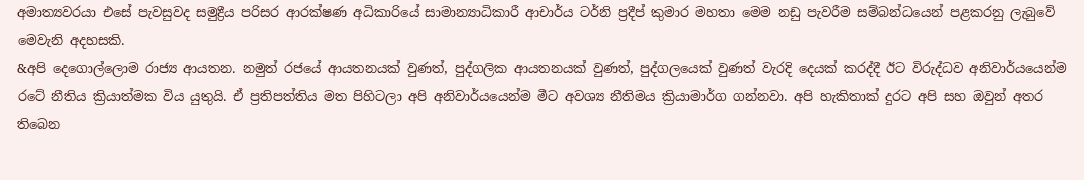අමාත්‍යවරයා එසේ පැවසුවද සමුද්‍රීය පරිසර ආරක්ෂණ අධිකාරියේ සාමාන්‍යාධිකාරී ආචාර්ය ටර්නි ප්‍රදීප් කුමාර මහතා මෙම නඩු පැවරීම සම්බන්ධයෙන් පළකරනු ලැබුවේ මෙවැනි අදහසකි.
&අපි දෙගොල්ලොම රාජ්‍ය ආයතන. නමුත් රජයේ ආයතනයක් වුණත්, පුද්ගලික ආයතනයක් වුණත්, පුද්ගලයෙක් වුණත් වැරදි දෙයක් කරද්දී ඊට විරුද්ධව අනිවාර්යයෙන්ම රටේ නීතිය ක්‍රියාත්මක විය යුතුයි. ඒ ප්‍රතිපත්තිය මත පිහිටලා අපි අනිවාර්යයෙන්ම මීට අවශ්‍ය නීතිමය ක්‍රියාමාර්ග ගන්නවා. අපි හැකිතාක් දුරට අපි සහ ඔවුන් අතර තිබෙන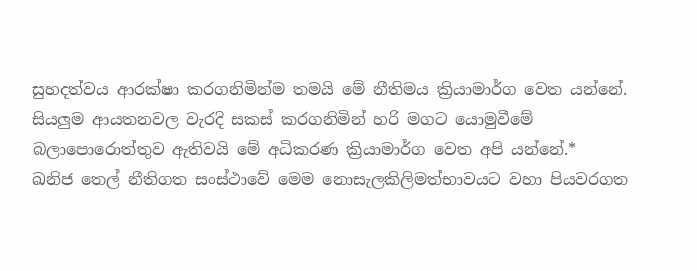සුහදත්වය ආරක්ෂා කරගනිමින්ම තමයි මේ නීතිමය ක්‍රියාමාර්ග වෙත යන්නේ. සියලුම ආයතනවල වැරදි සකස් කරගනිමින් හරි මගට යොමුවීමේ බලාපොරොත්තුව ඇතිවයි මේ අධිකරණ ක්‍රියාමාර්ග වෙත අපි යන්නේ.*
ඛනිජ තෙල් නීතිගත සංස්ථාවේ මෙම නොසැලකිලිමත්භාවයට වහා පියවරගත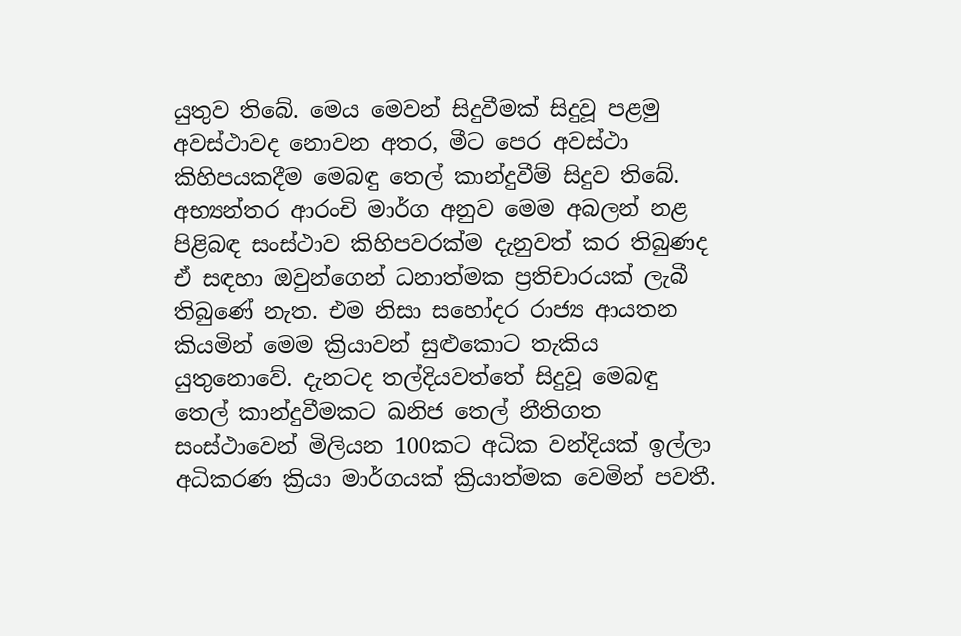යුතුව තිබේ. මෙය මෙවන් සිදුවීමක් සිදුවූ පළමු අවස්ථාවද නොවන අතර, මීට පෙර අවස්ථා කිහිපයකදීම මෙබඳු තෙල් කාන්දුවීම් සිදුව තිබේ. අභ්‍යන්තර ආරංචි මාර්ග අනුව මෙම අබලන් නළ පිළිබඳ සංස්ථාව කිහිපවරක්ම දැනුවත් කර තිබුණද ඒ සඳහා ඔවුන්ගෙන් ධනාත්මක ප්‍රතිචාරයක් ලැබී තිබුණේ නැත. එම නිසා සහෝදර රාජ්‍ය ආයතන කියමින් මෙම ක්‍රියාවන් සුළුකොට තැකිය යුතුනොවේ. දැනටද තල්දියවත්තේ සිදුවූ මෙබඳු තෙල් කාන්දුවීමකට ඛනිජ තෙල් නීතිගත සංස්ථාවෙන් මිලියන 100කට අධික වන්දියක් ඉල්ලා අධිකරණ ක්‍රියා මාර්ගයක් ක්‍රියාත්මක වෙමින් පවතී.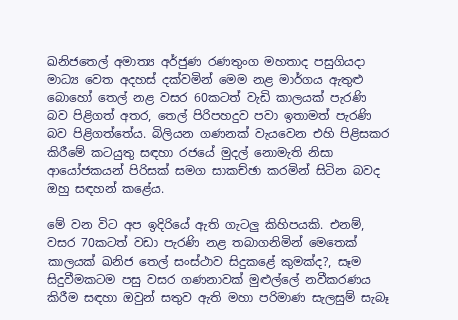ඛනිජතෙල් අමාත්‍ය අර්ජුණ රණතුංග මහතාද පසුගියදා මාධ්‍ය වෙත අදහස් දක්වමින් මෙම නළ මාර්ගය ඇතුළු බොහෝ තෙල් නළ වසර 60කටත් වැඩි කාලයක් පැරණි බව පිළිගත් අතර, තෙල් පිරිපහදුව පවා ඉතාමත් පැරණි බව පිළිගත්තේය. බිලියන ගණනක් වැයවෙන එහි පිළිසකර කිරීමේ කටයුතු සඳහා රජයේ මුදල් නොමැති නිසා ආයෝජකයන් පිරිසක් සමග සාකච්ඡා කරමින් සිටින බවද ඔහු සඳහන් කළේය.

මේ වන විට අප ඉදිරියේ ඇති ගැටලු කිහිපයකි. එනම්, වසර 70කටත් වඩා පැරණි නළ තබාගනිමින් මෙතෙක් කාලයක් ඛනිජ තෙල් සංස්ථාව සිදුකළේ කුමක්ද?, සෑම සිදුවීමකටම පසු වසර ගණනාවක් මුළුල්ලේ නවීකරණය කිරීම සඳහා ඔවුන් සතුව ඇති මහා පරිමාණ සැලසුම් සැබෑ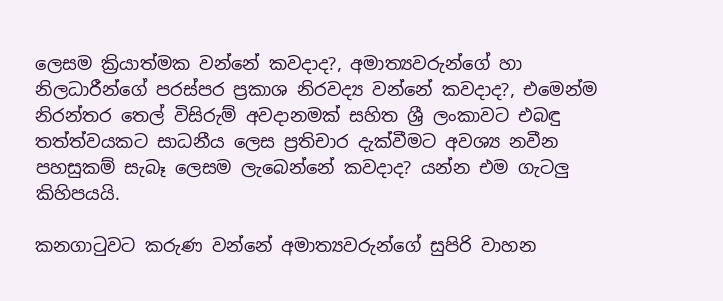ලෙසම ක්‍රියාත්මක වන්නේ කවදාද?, අමාත්‍යවරුන්ගේ හා නිලධාරීන්ගේ පරස්පර ප්‍රකාශ නිරවද්‍ය වන්නේ කවදාද?, එමෙන්ම නිරන්තර තෙල් විසිරුම් අවදානමක් සහිත ශ්‍රී ලංකාවට එබඳු තත්ත්වයකට සාධනීය ලෙස ප්‍රතිචාර දැක්වීමට අවශ්‍ය නවීන පහසුකම් සැබෑ ලෙසම ලැබෙන්නේ කවදාද? යන්න එම ගැටලු කිහිපයයි.

කනගාටුවට කරුණ වන්නේ අමාත්‍යවරුන්ගේ සුපිරි වාහන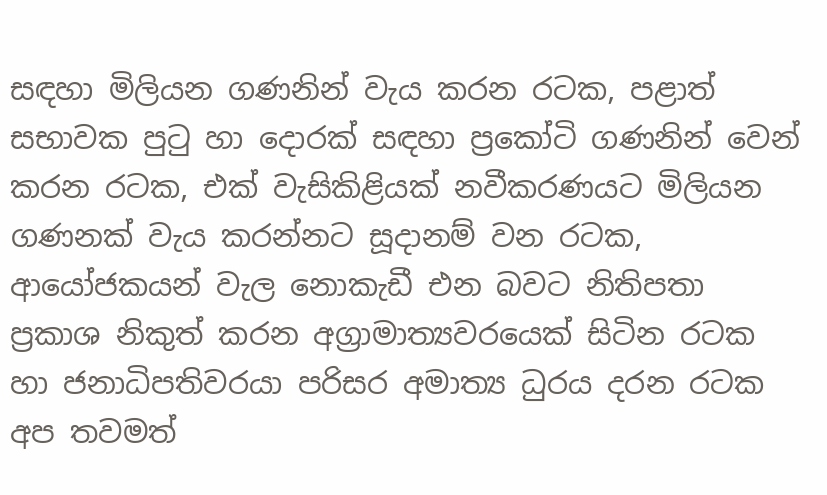සඳහා මිලියන ගණනින් වැය කරන රටක, පළාත් සභාවක පුටු හා දොරක් සඳහා ප්‍රකෝටි ගණනින් වෙන් කරන රටක, එක් වැසිකිළියක් නවීකරණයට මිලියන ගණනක් වැය කරන්නට සූදානම් වන රටක, ආයෝජකයන් වැල නොකැඩී එන බවට නිතිපතා ප්‍රකාශ නිකුත් කරන අග්‍රාමාත්‍යවරයෙක් සිටින රටක හා ජනාධිපතිවරයා පරිසර අමාත්‍ය ධුරය දරන රටක අප තවමත්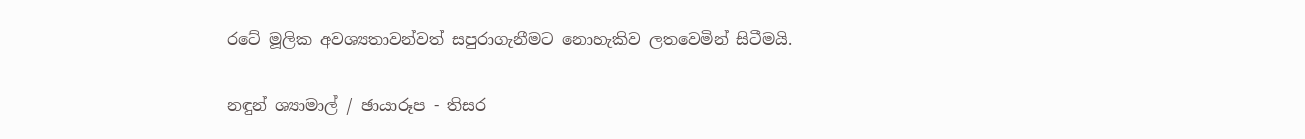රටේ මූලික අවශ්‍යතාවන්වත් සපුරාගැනීමට නොහැකිව ලතවෙමින් සිටීමයි.

නඳුන් ශ්‍යාමාල් / ඡායාරූප - තිසර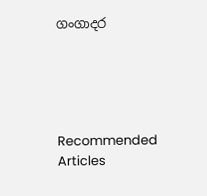ගංගාදර





Recommended Articles